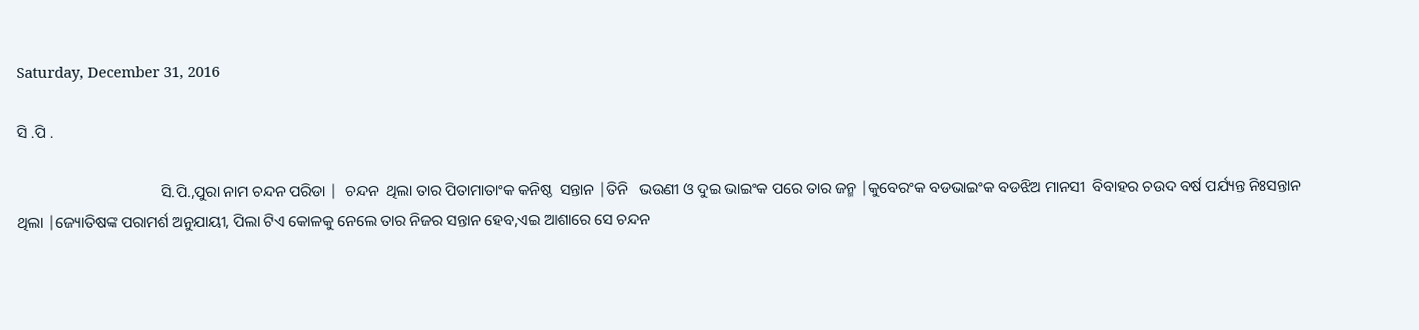Saturday, December 31, 2016

ସି .ପି .

                                     ସି.ପି.,ପୁରା ନାମ ଚନ୍ଦନ ପରିଡା |  ଚନ୍ଦନ  ଥିଲା ତାର ପିତାମାତାଂକ କନିଷ୍ଠ  ସନ୍ତାନ |ତିନି   ଭଉଣୀ ଓ ଦୁଇ ଭାଇଂକ ପରେ ତାର ଜନ୍ମ |କୁବେରଂକ ବଡଭାଇଂକ ବଡଝିଅ ମାନସୀ  ବିବାହର ଚଉଦ ବର୍ଷ ପର୍ଯ୍ୟନ୍ତ ନିଃସନ୍ତାନ ଥିଲା |ଜ୍ୟୋତିଷଙ୍କ ପରାମର୍ଶ ଅନୁଯାୟୀ, ପିଲା ଟିଏ କୋଳକୁ ନେଲେ ତାର ନିଜର ସନ୍ତାନ ହେବ,ଏଇ ଆଶାରେ ସେ ଚନ୍ଦନ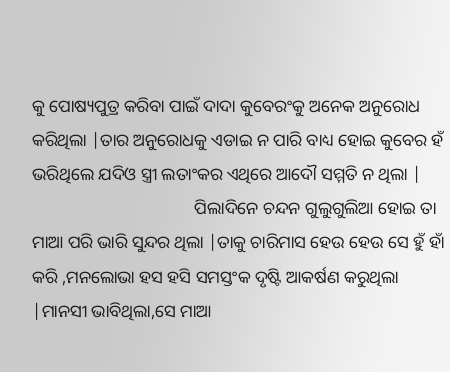କୁ ପୋଷ୍ୟପୁତ୍ର କରିବା ପାଇଁ ଦାଦା କୁବେରଂକୁ ଅନେକ ଅନୁରୋଧ କରିଥିଲା |ତାର ଅନୁରୋଧକୁ ଏଡାଇ ନ ପାରି ବାଧ୍ୟ ହୋଇ କୁବେର ହଁ ଭରିଥିଲେ ଯଦିଓ ସ୍ତ୍ରୀ ଲତାଂକର ଏଥିରେ ଆଦୌ ସମ୍ମତି ନ ଥିଲା |
                                     ପିଲାଦିନେ ଚନ୍ଦନ ଗୁଲୁଗୁଲିଆ ହୋଇ ତା ମାଆ ପରି ଭାରି ସୁନ୍ଦର ଥିଲା |ତାକୁ ଚାରିମାସ ହେଉ ହେଉ ସେ ହୁଁ ହାଁ କରି ,ମନଲୋଭା ହସ ହସି ସମସ୍ତଂକ ଦୃଷ୍ଟି ଆକର୍ଷଣ କରୁଥିଲା |ମାନସୀ ଭାବିଥିଲା,ସେ ମାଆ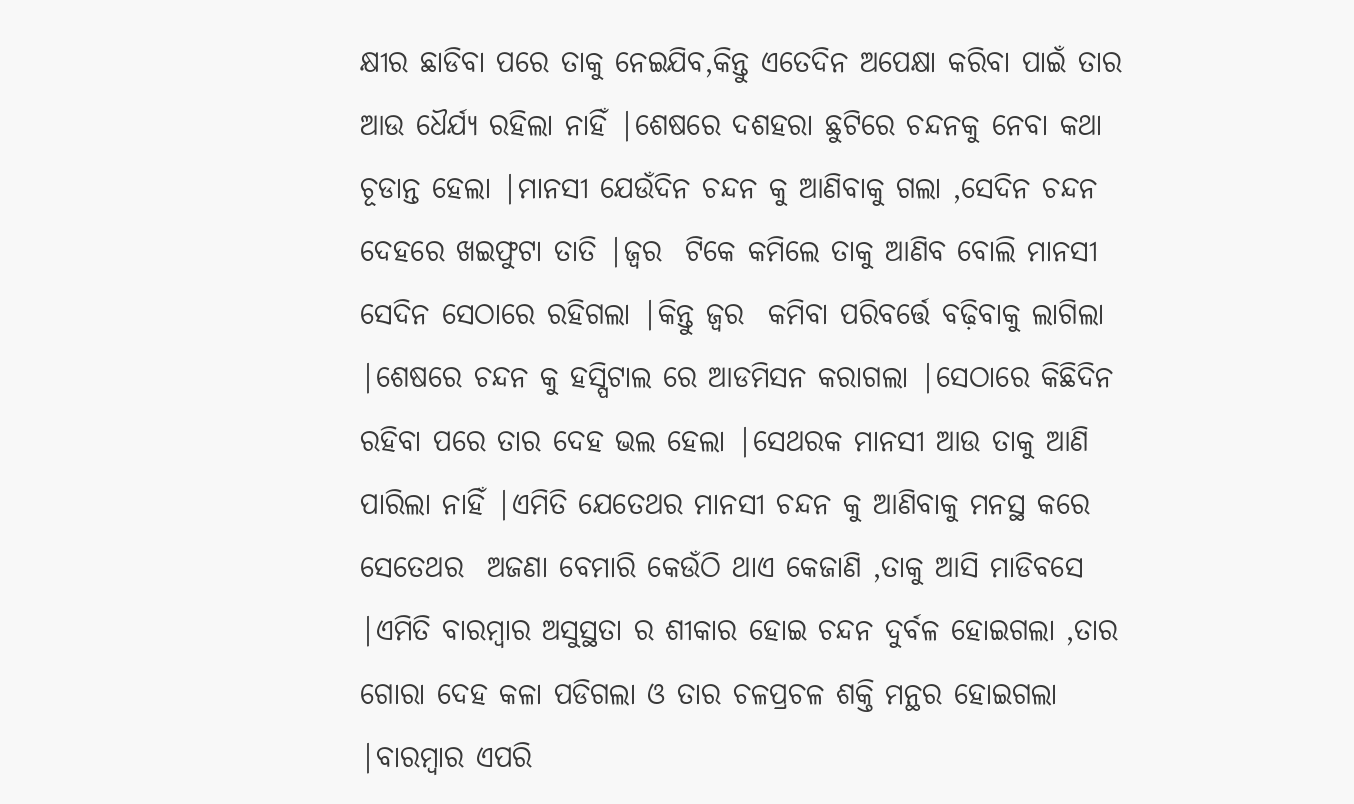କ୍ଷୀର ଛାଡିବା ପରେ ତାକୁ ନେଇଯିବ,କିନ୍ତୁ ଏତେଦିନ ଅପେକ୍ଷା କରିବା ପାଇଁ ତାର ଆଉ ଧୈର୍ଯ୍ୟ ରହିଲା ନାହିଁ |ଶେଷରେ ଦଶହରା ଛୁଟିରେ ଚନ୍ଦନକୁ ନେବା କଥା ଚୂଡାନ୍ତ ହେଲା |ମାନସୀ ଯେଉଁଦିନ ଚନ୍ଦନ କୁ ଆଣିବାକୁ ଗଲା ,ସେଦିନ ଚନ୍ଦନ ଦେହରେ ଖଇଫୁଟା ତାତି |ଜ୍ୱର  ଟିକେ କମିଲେ ତାକୁ ଆଣିବ ବୋଲି ମାନସୀ ସେଦିନ ସେଠାରେ ରହିଗଲା |କିନ୍ତୁ ଜ୍ୱର  କମିବା ପରିବର୍ତ୍ତେ ବଢ଼ିବାକୁ ଲାଗିଲା |ଶେଷରେ ଚନ୍ଦନ କୁ ହସ୍ପିଟାଲ ରେ ଆଡମିସନ କରାଗଲା |ସେଠାରେ କିଛିଦିନ ରହିବା ପରେ ତାର ଦେହ ଭଲ ହେଲା |ସେଥରକ ମାନସୀ ଆଉ ତାକୁ ଆଣି ପାରିଲା ନାହିଁ |ଏମିତି ଯେତେଥର ମାନସୀ ଚନ୍ଦନ କୁ ଆଣିବାକୁ ମନସ୍ଥ କରେ ସେତେଥର  ଅଜଣା ବେମାରି କେଉଁଠି ଥାଏ କେଜାଣି ,ତାକୁ ଆସି ମାଡିବସେ |ଏମିତି ବାରମ୍ବାର ଅସୁସ୍ଥତା ର ଶୀକାର ହୋଇ ଚନ୍ଦନ ଦୁର୍ବଳ ହୋଇଗଲା ,ତାର ଗୋରା ଦେହ କଳା ପଡିଗଲା ଓ ତାର ଚଳପ୍ରଚଳ ଶକ୍ତି ମନ୍ଥର ହୋଇଗଲା |ବାରମ୍ବାର ଏପରି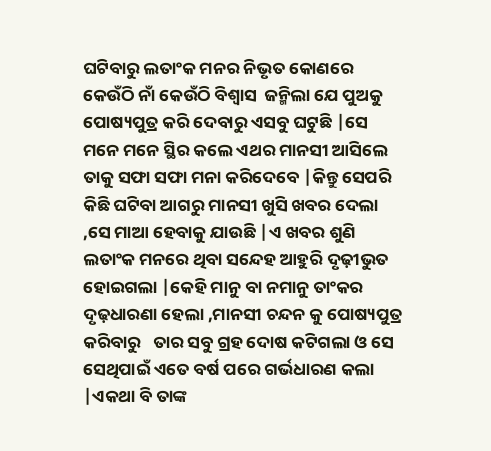ଘଟିବାରୁ ଲତାଂକ ମନର ନିଭୃତ କୋଣରେ କେଉଁଠି ନାଁ କେଉଁଠି ବିଶ୍ୱାସ  ଜନ୍ମିଲା ଯେ ପୁଅକୁ ପୋଷ୍ୟପୁତ୍ର କରି ଦେବାରୁ ଏସବୁ ଘଟୁଛି |ସେ ମନେ ମନେ ସ୍ଥିର କଲେ ଏଥର ମାନସୀ ଆସିଲେ ତାକୁ ସଫା ସଫା ମନା କରିଦେବେ |କିନ୍ତୁ ସେପରି କିଛି ଘଟିବା ଆଗରୁ ମାନସୀ ଖୁସି ଖବର ଦେଲା ,ସେ ମାଆ ହେବାକୁ ଯାଉଛି |ଏ ଖବର ଶୁଣି ଲତାଂକ ମନରେ ଥିବା ସନ୍ଦେହ ଆହୁରି ଦୃଢ଼ୀଭୁତ ହୋଇଗଲା |କେହି ମାନୁ ବା ନମାନୁ ତାଂକର ଦୃଢ଼ଧାରଣା ହେଲା ,ମାନସୀ ଚନ୍ଦନ କୁ ପୋଷ୍ୟପୁତ୍ର  କରିବାରୁ   ତାର ସବୁ ଗ୍ରହ ଦୋଷ କଟିଗଲା ଓ ସେ ସେଥିପାଇଁ ଏତେ ବର୍ଷ ପରେ ଗର୍ଭଧାରଣ କଲା |ଏକଥା ବି ତାଙ୍କ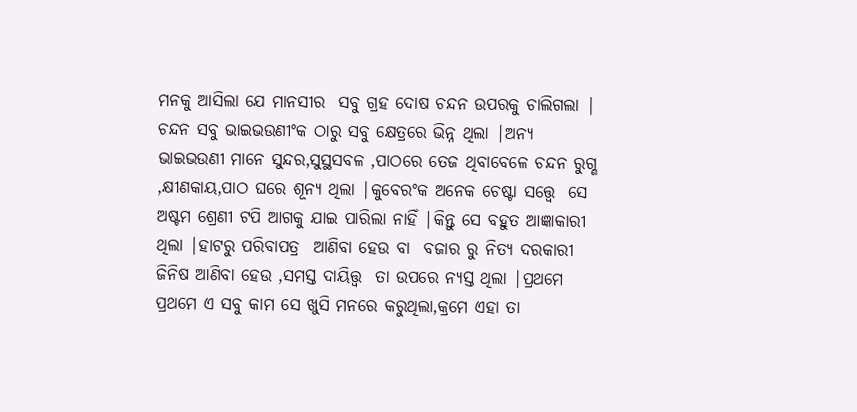ମନକୁ ଆସିଲା ଯେ ମାନସୀର  ସବୁ ଗ୍ରହ ଦୋଷ ଚନ୍ଦନ ଉପରକୁ ଚାଲିଗଲା |                                        ଚନ୍ଦନ ସବୁ ଭାଇଭଉଣୀଂକ ଠାରୁ ସବୁ କ୍ଷେତ୍ରରେ ଭିନ୍ନ ଥିଲା |ଅନ୍ୟ ଭାଇଭଉଣୀ ମାନେ ସୁନ୍ଦର,ସୁସ୍ଥସବଳ ,ପାଠରେ ତେଜ ଥିବାବେଳେ ଚନ୍ଦନ ରୁଗ୍ଣ ,କ୍ଷୀଣକାୟ,ପାଠ ଘରେ ଶୂନ୍ୟ ଥିଲା |କୁବେରଂକ ଅନେକ ଚେଷ୍ଟା ସତ୍ତ୍ୱେ  ସେ ଅଷ୍ଟମ ଶ୍ରେଣୀ ଟପି ଆଗକୁ ଯାଇ ପାରିଲା ନାହିଁ |କିନ୍ତୁ ସେ ବହୁତ ଆଜ୍ଞାକାରୀ ଥିଲା |ହାଟରୁ ପରିବାପତ୍ର  ଆଣିବା ହେଉ ବା  ବଜାର ରୁ ନିତ୍ୟ ଦରକାରୀ ଜିନିଷ ଆଣିବା ହେଉ ,ସମସ୍ତ ଦାୟିତ୍ତ୍ୱ  ତା ଉପରେ ନ୍ୟସ୍ତ ଥିଲା |ପ୍ରଥମେ ପ୍ରଥମେ ଏ ସବୁ କାମ ସେ ଖୁସି ମନରେ କରୁଥିଲା,କ୍ରମେ ଏହା ତା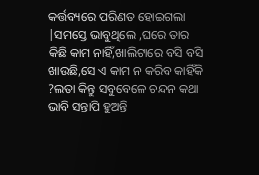କର୍ତ୍ତବ୍ୟରେ ପରିଣତ ହୋଇଗଲା |ସମସ୍ତେ ଭାବୁଥିଲେ ,ଘରେ ତାର କିଛି କାମ ନାହିଁ,ଖାଲିଟାରେ ବସି ବସି ଖାଉଛି,ସେ ଏ କାମ ନ କରିବ କାହିଁକି ?ଲତା କିନ୍ତୁ ସବୁବେଳେ ଚନ୍ଦନ କଥା ଭାବି ସନ୍ତାପି ହୁଅନ୍ତି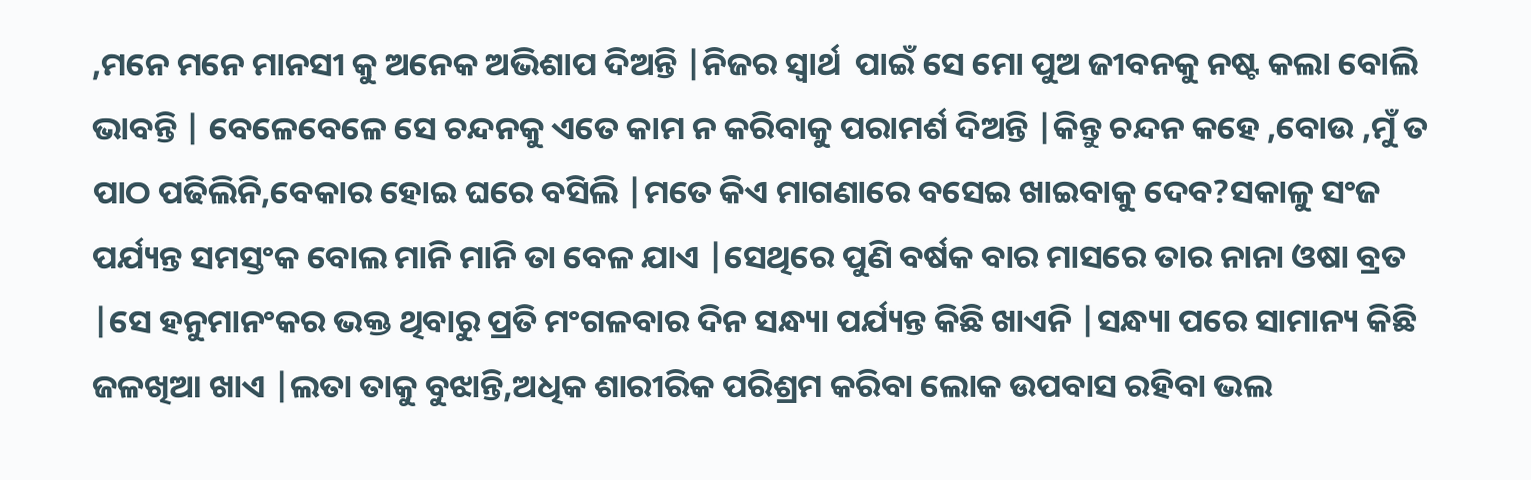,ମନେ ମନେ ମାନସୀ କୁ ଅନେକ ଅଭିଶାପ ଦିଅନ୍ତି |ନିଜର ସ୍ୱାର୍ଥ  ପାଇଁ ସେ ମୋ ପୁଅ ଜୀବନକୁ ନଷ୍ଟ କଲା ବୋଲି ଭାବନ୍ତି | ବେଳେବେଳେ ସେ ଚନ୍ଦନକୁ ଏତେ କାମ ନ କରିବାକୁ ପରାମର୍ଶ ଦିଅନ୍ତି |କିନ୍ତୁ ଚନ୍ଦନ କହେ ,ବୋଉ ,ମୁଁ ତ ପାଠ ପଢିଲିନି,ବେକାର ହୋଇ ଘରେ ବସିଲି |ମତେ କିଏ ମାଗଣାରେ ବସେଇ ଖାଇବାକୁ ଦେବ?ସକାଳୁ ସଂଜ ପର୍ଯ୍ୟନ୍ତ ସମସ୍ତଂକ ବୋଲ ମାନି ମାନି ତା ବେଳ ଯାଏ |ସେଥିରେ ପୁଣି ବର୍ଷକ ବାର ମାସରେ ତାର ନାନା ଓଷା ବ୍ରତ |ସେ ହନୁମାନଂକର ଭକ୍ତ ଥିବାରୁ ପ୍ରତି ମଂଗଳବାର ଦିନ ସନ୍ଧ୍ୟା ପର୍ଯ୍ୟନ୍ତ କିଛି ଖାଏନି |ସନ୍ଧ୍ୟା ପରେ ସାମାନ୍ୟ କିଛି ଜଳଖିଆ ଖାଏ |ଲତା ତାକୁ ବୁଝାନ୍ତି,ଅଧିକ ଶାରୀରିକ ପରିଶ୍ରମ କରିବା ଲୋକ ଉପବାସ ରହିବା ଭଲ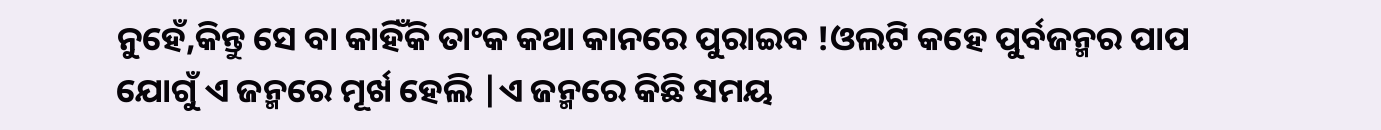ନୁହେଁ,କିନ୍ତୁ ସେ ବା କାହିଁକି ତାଂକ କଥା କାନରେ ପୁରାଇବ !ଓଲଟି କହେ ପୁର୍ବଜନ୍ମର ପାପ ଯୋଗୁଁ ଏ ଜନ୍ମରେ ମୂର୍ଖ ହେଲି |ଏ ଜନ୍ମରେ କିଛି ସମୟ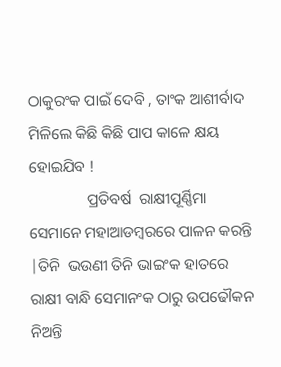ଠାକୁରଂକ ପାଇଁ ଦେବି , ତାଂକ ଆଶୀର୍ବାଦ ମିଳିଲେ କିଛି କିଛି ପାପ କାଳେ କ୍ଷୟ ହୋଇଯିବ !
               ପ୍ରତିବର୍ଷ  ରାକ୍ଷୀପୂର୍ଣ୍ଣିମା  ସେମାନେ ମହାଆଡମ୍ବରରେ ପାଳନ କରନ୍ତି |ତିନି  ଭଉଣୀ ତିନି ଭାଇଂକ ହାତରେ ରାକ୍ଷୀ ବାନ୍ଧି ସେମାନଂକ ଠାରୁ ଉପଢୌକନ ନିଅନ୍ତି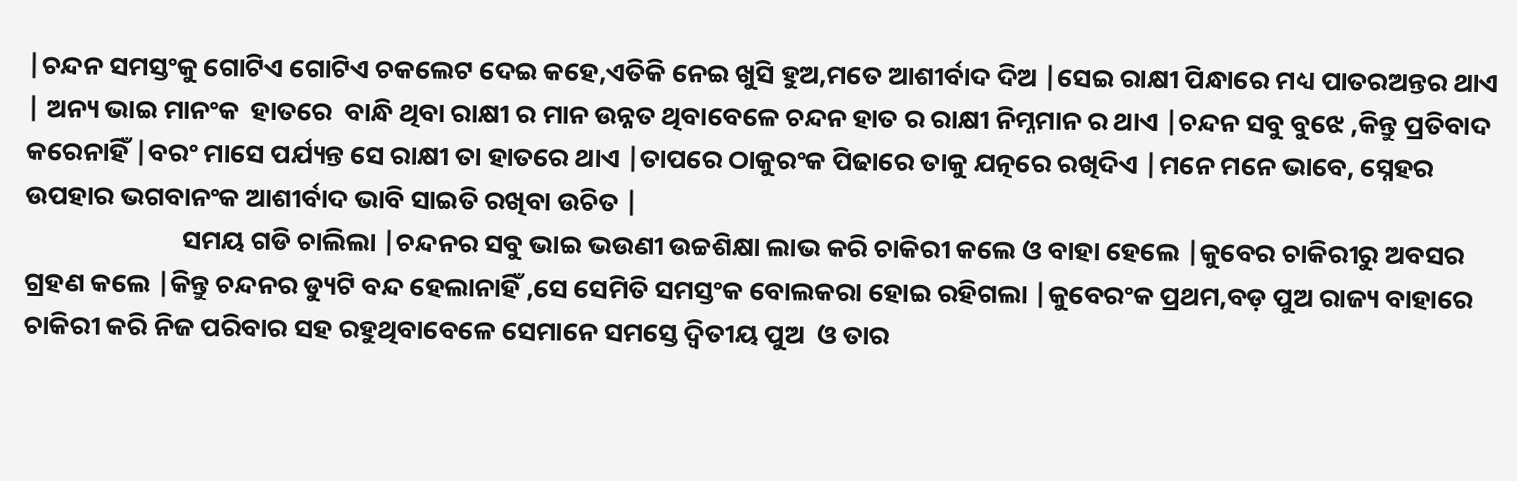|ଚନ୍ଦନ ସମସ୍ତଂକୁ ଗୋଟିଏ ଗୋଟିଏ ଚକଲେଟ ଦେଇ କହେ,ଏତିକି ନେଇ ଖୁସି ହୁଅ,ମତେ ଆଶୀର୍ବାଦ ଦିଅ |ସେଇ ରାକ୍ଷୀ ପିନ୍ଧାରେ ମଧ୍ୟ ପାତରଅନ୍ତର ଥାଏ | ଅନ୍ୟ ଭାଇ ମାନଂକ  ହାତରେ  ବାନ୍ଧି ଥିବା ରାକ୍ଷୀ ର ମାନ ଉନ୍ନତ ଥିବାବେଳେ ଚନ୍ଦନ ହାତ ର ରାକ୍ଷୀ ନିମ୍ନମାନ ର ଥାଏ |ଚନ୍ଦନ ସବୁ ବୁଝେ ,କିନ୍ତୁ ପ୍ରତିବାଦ କରେନାହିଁ |ବରଂ ମାସେ ପର୍ଯ୍ୟନ୍ତ ସେ ରାକ୍ଷୀ ତା ହାତରେ ଥାଏ |ତାପରେ ଠାକୁରଂକ ପିଢାରେ ତାକୁ ଯତ୍ନରେ ରଖିଦିଏ |ମନେ ମନେ ଭାବେ, ସ୍ନେହର ଉପହାର ଭଗବାନଂକ ଆଶୀର୍ବାଦ ଭାବି ସାଇତି ରଖିବା ଉଚିତ |
                          ସମୟ ଗଡି ଚାଲିଲା |ଚନ୍ଦନର ସବୁ ଭାଇ ଭଉଣୀ ଉଚ୍ଚଶିକ୍ଷା ଲାଭ କରି ଚାକିରୀ କଲେ ଓ ବାହା ହେଲେ |କୁବେର ଚାକିରୀରୁ ଅବସର ଗ୍ରହଣ କଲେ |କିନ୍ତୁ ଚନ୍ଦନର ଡ୍ୟୁଟି ବନ୍ଦ ହେଲାନାହିଁ ,ସେ ସେମିତି ସମସ୍ତଂକ ବୋଲକରା ହୋଇ ରହିଗଲା |କୁବେରଂକ ପ୍ରଥମ,ବଡ଼ ପୁଅ ରାଜ୍ୟ ବାହାରେ ଚାକିରୀ କରି ନିଜ ପରିବାର ସହ ରହୁଥିବାବେଳେ ସେମାନେ ସମସ୍ତେ ଦ୍ୱିତୀୟ ପୁଅ  ଓ ତାର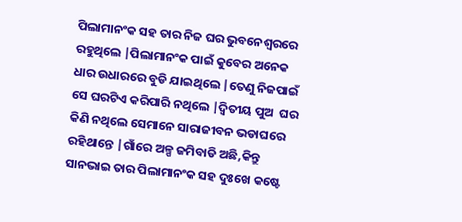ପିଲାମାନଂକ ସହ ତାର ନିଜ ଘର ଭୁବନେଶ୍ୱରରେ  ରହୁଥିଲେ |ପିଲାମାନଂକ ପାଇଁ କୁବେର ଅନେକ ଧାର ଉଧାରରେ ବୁଡି ଯାଇଥିଲେ |ତେଣୁ ନିଜପାଇଁ ସେ ଘରଟିଏ କରିପାରି ନଥିଲେ |ଦ୍ୱିତୀୟ ପୁଅ  ଘର କିଣି ନଥିଲେ ସେମାନେ ସାରାଜୀବନ ଭଡାଘରେ ରହିଥାନ୍ତେ |ଗାଁରେ ଅଳ୍ପ ଜମିବାଡି ଅଛି,କିନ୍ତୁ ସାନଭାଇ ତାର ପିଲାମାନଂକ ସହ ଦୁଃଖେ କଷ୍ଟେ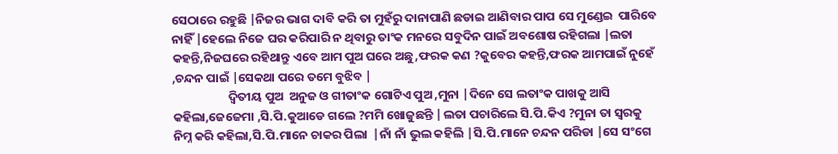ସେଠାରେ ରହୁଛି |ନିଜର ଭାଗ ଦାବି କରି ତା ମୁହଁରୁ ଦାନାପାଣି ଛଡାଇ ଆଣିବାର ପାପ ସେ ମୁଣ୍ଡେଇ  ପାରିବେ ନାହିଁ |ହେଲେ ନିଜେ ଘର କରିପାରି ନ ଥିବାରୁ ତାଂକ ମନରେ ସବୁଦିନ ପାଇଁ ଅବଶୋଷ ରହିଗଲା |ଲତା କହନ୍ତି,ନିଜଘରେ ରହିଥାନ୍ତୁ ଏବେ ଆମ ପୁଅ ଘରେ ଅଛୁ,ଫରକ କଣ ?କୁବେର କହନ୍ତି,ଫରକ ଆମପାଇଁ ନୁହେଁ ,ଚନ୍ଦନ ପାଇଁ |ସେକଥା ପରେ ତମେ ବୁଝିବ |
                    ଦ୍ୱିତୀୟ ପୁଅ  ଅନୁଜ ଓ ଗୀତାଂକ ଗୋଟିଏ ପୁଅ ,ମୁନା |ଦିନେ ସେ ଲତାଂକ ପାଖକୁ ଆସି କହିଲା,ଜେଜେମା ,ସି.ପି.କୁଆଡେ ଗଲେ ?ମମି ଖୋଜୁଛନ୍ତି |ଲତା ପଚାରିଲେ ସି.ପି.କିଏ ?ମୁନା ତା ସ୍ୱରକୁ  ନିମ୍ନ କରି କହିଲା,ସି.ପି.ମାନେ ଚାକର ପିଲା  |ନାଁ ନାଁ ଭୁଲ କହିଲି |ସି.ପି.ମାନେ ଚନ୍ଦନ ପରିଡା |ସେ ସଂଗେ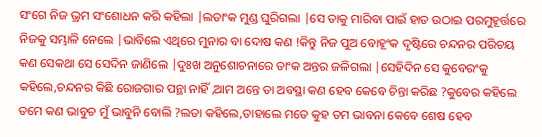ସଂଗେ ନିଜ ଭ୍ରମ ସଂଶୋଧନ କରି କହିଲା |ଲତାଂକ ମୁଣ୍ଡ ଘୁରିଗଲା |ସେ ତାକୁ ମାରିବା ପାଇଁ ହାତ ଉଠାଇ ପରମୁହୂର୍ତ୍ତରେ ନିଜକୁ ସମ୍ଭାଳି ନେଲେ |ଭାବିଲେ ଏଥିରେ ମୁନାର ବା ଦୋଷ କଣ !କିନ୍ତୁ ନିଜ ପୁଅ ବୋହୂଂକ ଦୃଷ୍ଟିରେ ଚନ୍ଦନର ପରିଚୟ କଣ ସେକଥା ସେ ସେଦିନ ଜାଣିଲେ |ଦୁଃଖ ଅନୁଶୋଚନାରେ ତାଂକ ଅନ୍ତର ଜଳିଗଲା |ସେହିଦିନ ସେ କୁବେରଂକୁ କହିଲେ,ଚନ୍ଦନର କିଛି ରୋଜଗାର ପନ୍ଥା ନାହିଁ ,ଆମ ଅନ୍ତେ ତା ଅବସ୍ଥା କଣ ହେବ କେବେ ଚିନ୍ତା କରିଛ ?କୁବେର କହିଲେ ତମେ କଣ ଭାବୁଚ ମୁଁ ଭାବୁନି ବୋଲି ?ଲତା କହିଲେ,ତାହାଲେ ମତେ କୁହ ତମ ଭାବନା କେବେ ଶେଷ ହେବ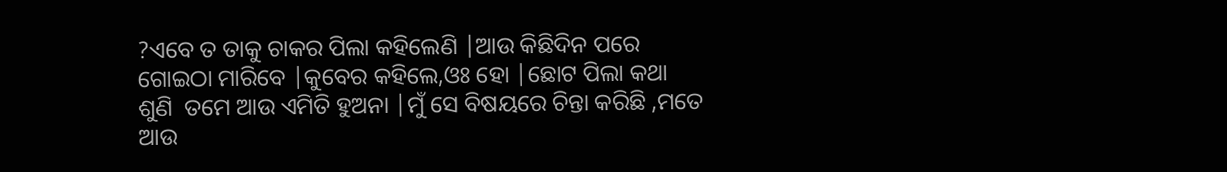?ଏବେ ତ ତାକୁ ଚାକର ପିଲା କହିଲେଣି |ଆଉ କିଛିଦିନ ପରେ ଗୋଇଠା ମାରିବେ |କୁବେର କହିଲେ,ଓଃ ହୋ |ଛୋଟ ପିଲା କଥା ଶୁଣି  ତମେ ଆଉ ଏମିତି ହୁଅନା |ମୁଁ ସେ ବିଷୟରେ ଚିନ୍ତା କରିଛି ,ମତେ ଆଉ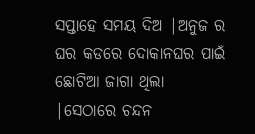ସପ୍ତାହେ ସମୟ ଦିଅ |ଅନୁଜ ର ଘର କଡରେ ଦୋକାନଘର ପାଇଁ ଛୋଟିଆ ଜାଗା ଥିଲା |ସେଠାରେ ଚନ୍ଦନ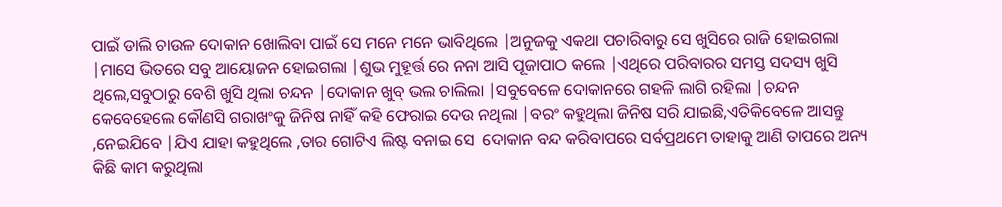ପାଇଁ ଡାଲି ଚାଉଳ ଦୋକାନ ଖୋଲିବା ପାଇଁ ସେ ମନେ ମନେ ଭାବିଥିଲେ |ଅନୁଜକୁ ଏକଥା ପଚାରିବାରୁ ସେ ଖୁସିରେ ରାଜି ହୋଇଗଲା |ମାସେ ଭିତରେ ସବୁ ଆୟୋଜନ ହୋଇଗଲା |ଶୁଭ ମୁହୂର୍ତ୍ତ ରେ ନନା ଆସି ପୂଜାପାଠ କଲେ |ଏଥିରେ ପରିବାରର ସମସ୍ତ ସଦସ୍ୟ ଖୁସି ଥିଲେ,ସବୁଠାରୁ ବେଶି ଖୁସି ଥିଲା ଚନ୍ଦନ |ଦୋକାନ ଖୁବ୍ ଭଲ ଚାଲିଲା |ସବୁବେଳେ ଦୋକାନରେ ଗହଳି ଲାଗି ରହିଲା |ଚନ୍ଦନ କେବେହେଲେ କୌଣସି ଗରାଖଂକୁ ଜିନିଷ ନାହିଁ କହି ଫେରାଇ ଦେଉ ନଥିଲା |ବରଂ କହୁଥିଲା ଜିନିଷ ସରି ଯାଇଛି,ଏତିକିବେଳେ ଆସନ୍ତୁ ,ନେଇଯିବେ |ଯିଏ ଯାହା କହୁଥିଲେ ,ତାର ଗୋଟିଏ ଲିଷ୍ଟ ବନାଇ ସେ  ଦୋକାନ ବନ୍ଦ କରିବାପରେ ସର୍ବପ୍ରଥମେ ତାହାକୁ ଆଣି ତାପରେ ଅନ୍ୟ କିଛି କାମ କରୁଥିଲା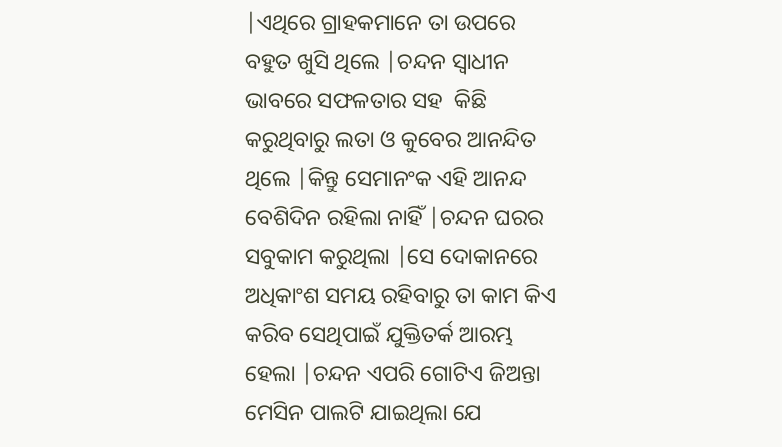|ଏଥିରେ ଗ୍ରାହକମାନେ ତା ଉପରେ ବହୁତ ଖୁସି ଥିଲେ |ଚନ୍ଦନ ସ୍ୱାଧୀନ  ଭାବରେ ସଫଳତାର ସହ  କିଛି କରୁଥିବାରୁ ଲତା ଓ କୁବେର ଆନନ୍ଦିତ ଥିଲେ |କିନ୍ତୁ ସେମାନଂକ ଏହି ଆନନ୍ଦ ବେଶିଦିନ ରହିଲା ନାହିଁ |ଚନ୍ଦନ ଘରର ସବୁକାମ କରୁଥିଲା |ସେ ଦୋକାନରେ ଅଧିକାଂଶ ସମୟ ରହିବାରୁ ତା କାମ କିଏ କରିବ ସେଥିପାଇଁ ଯୁକ୍ତିତର୍କ ଆରମ୍ଭ ହେଲା |ଚନ୍ଦନ ଏପରି ଗୋଟିଏ ଜିଅନ୍ତା ମେସିନ ପାଲଟି ଯାଇଥିଲା ଯେ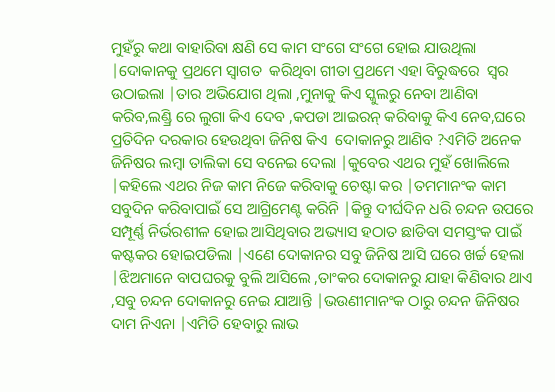ମୁହଁରୁ କଥା ବାହାରିବା କ୍ଷଣି ସେ କାମ ସଂଗେ ସଂଗେ ହୋଇ ଯାଉଥିଲା |ଦୋକାନକୁ ପ୍ରଥମେ ସ୍ୱାଗତ  କରିଥିବା ଗୀତା ପ୍ରଥମେ ଏହା ବିରୁଦ୍ଧରେ  ସ୍ବର ଉଠାଇଲା |ତାର ଅଭିଯୋଗ ଥିଲା ,ମୁନାକୁ କିଏ ସ୍କୁଲରୁ ନେବା ଆଣିବା କରିବ,ଲଣ୍ଡ୍ରି ରେ ଲୁଗା କିଏ ଦେବ ,କପଡା ଆଇରନ୍ କରିବାକୁ କିଏ ନେବ,ଘରେ ପ୍ରତିଦିନ ଦରକାର ହେଉଥିବା ଜିନିଷ କିଏ  ଦୋକାନରୁ ଆଣିବ ?ଏମିତି ଅନେକ ଜିନିଷର ଲମ୍ବା ତାଲିକା ସେ ବନେଇ ଦେଲା |କୁବେର ଏଥର ମୁହଁ ଖୋଲିଲେ |କହିଲେ ଏଥର ନିଜ କାମ ନିଜେ କରିବାକୁ ଚେଷ୍ଟା କର |ତମମାନଂକ କାମ ସବୁଦିନ କରିବାପାଇଁ ସେ ଆଗ୍ରିମେଣ୍ଟ କରିନି |କିନ୍ତୁ ଦୀର୍ଘଦିନ ଧରି ଚନ୍ଦନ ଉପରେ ସମ୍ପୂର୍ଣ୍ଣ ନିର୍ଭରଶୀଳ ହୋଇ ଆସିଥିବାର ଅଭ୍ୟାସ ହଠାତ ଛାଡିବା ସମସ୍ତଂକ ପାଇଁ କଷ୍ଟକର ହୋଇପଡିଲା |ଏଣେ ଦୋକାନର ସବୁ ଜିନିଷ ଆସି ଘରେ ଖର୍ଚ୍ଚ ହେଲା  |ଝିଅମାନେ ବାପଘରକୁ ବୁଲି ଆସିଲେ ,ତାଂକର ଦୋକାନରୁ ଯାହା କିଣିବାର ଥାଏ ,ସବୁ ଚନ୍ଦନ ଦୋକାନରୁ ନେଇ ଯାଆନ୍ତି |ଭଉଣୀମାନଂକ ଠାରୁ ଚନ୍ଦନ ଜିନିଷର ଦାମ ନିଏନା |ଏମିତି ହେବାରୁ ଲାଭ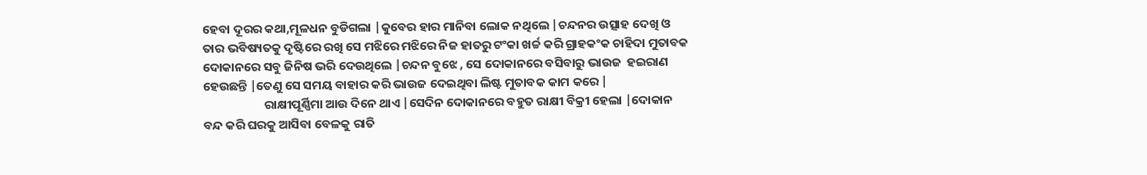ହେବା ଦୂରର କଥା,ମୂଳଧନ ବୁଡିଗଲା |କୁବେର ହାର ମାନିବା ଲୋକ ନଥିଲେ |ଚନ୍ଦନର ଉତ୍ସାହ ଦେଖି ଓ ତାର ଭବିଷ୍ୟତକୁ ଦୃଷ୍ଟିରେ ରଖି ସେ ମଝିରେ ମଝିରେ ନିଜ ହାତରୁ ଟଂକା ଖର୍ଚ୍ଚ କରି ଗ୍ରାହକଂକ ଚାହିଦା ମୁତାବକ ଦୋକାନରେ ସବୁ ଜିନିଷ ଭରି ଦେଉଥିଲେ |ଚନ୍ଦନ ବୁଝେ , ସେ ଦୋକାନରେ ବସିବାରୁ ଭାଉଜ  ହଇରାଣ ହେଉଛନ୍ତି |ତେଣୁ ସେ ସମୟ ବାହାର କରି ଭାଉଜ ଦେଇଥିବା ଲିଷ୍ଟ ମୁତାବକ କାମ କରେ |
                      ରାକ୍ଷୀପୂର୍ଣ୍ଣିମା ଆଉ ଦିନେ ଥାଏ |ସେଦିନ ଦୋକାନରେ ବହୁତ ରାକ୍ଷୀ ବିକ୍ରୀ ହେଲା |ଦୋକାନ ବନ୍ଦ କରି ଘରକୁ ଆସିବା ବେଳକୁ ରାତି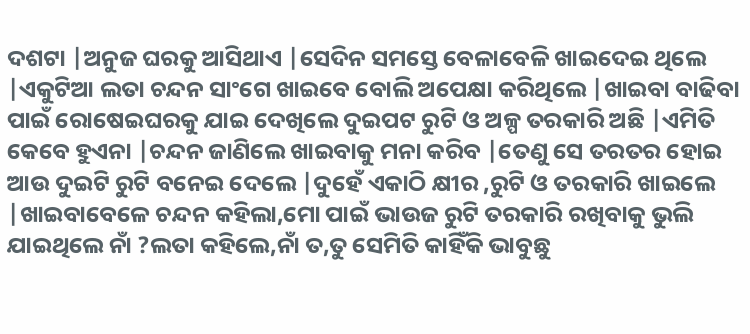ଦଶଟା |ଅନୁଜ ଘରକୁ ଆସିଥାଏ |ସେଦିନ ସମସ୍ତେ ବେଳାବେଳି ଖାଇଦେଇ ଥିଲେ |ଏକୁଟିଆ ଲତା ଚନ୍ଦନ ସାଂଗେ ଖାଇବେ ବୋଲି ଅପେକ୍ଷା କରିଥିଲେ |ଖାଇବା ବାଢିବା ପାଇଁ ରୋଷେଇଘରକୁ ଯାଇ ଦେଖିଲେ ଦୁଇପଟ ରୁଟି ଓ ଅଳ୍ପ ତରକାରି ଅଛି |ଏମିତି କେବେ ହୁଏନା |ଚନ୍ଦନ ଜାଣିଲେ ଖାଇବାକୁ ମନା କରିବ |ତେଣୁ ସେ ତରତର ହୋଇ ଆଉ ଦୁଇଟି ରୁଟି ବନେଇ ଦେଲେ |ଦୁହେଁ ଏକାଠି କ୍ଷୀର ,ରୁଟି ଓ ତରକାରି ଖାଇଲେ |ଖାଇବାବେଳେ ଚନ୍ଦନ କହିଲା,ମୋ ପାଇଁ ଭାଉଜ ରୁଟି ତରକାରି ରଖିବାକୁ ଭୁଲି ଯାଇଥିଲେ ନାଁ ?ଲତା କହିଲେ,ନାଁ ତ,ତୁ ସେମିତି କାହିଁକି ଭାବୁଛୁ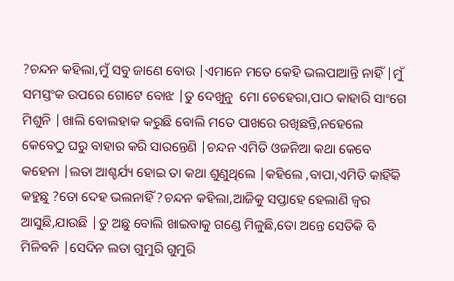?ଚନ୍ଦନ କହିଲା,ମୁଁ ସବୁ ଜାଣେ ବୋଉ |ଏମାନେ ମତେ କେହି ଭଲପାଆନ୍ତି ନାହିଁ |ମୁଁ ସମସ୍ତଂକ ଉପରେ ଗୋଟେ ବୋଝ |ତୁ ଦେଖୁନୁ  ମୋ ଚେହେରା,ପାଠ କାହାରି ସାଂଗେ ମିଶୁନି |ଖାଲି ବୋଲହାକ କରୁଛି ବୋଲି ମତେ ପାଖରେ ରଖିଛନ୍ତି,ନହେଲେ କେବେଠୁ ଘରୁ ବାହାର କରି ସାରନ୍ତେଣି |ଚନ୍ଦନ ଏମିତି ଓଜନିଆ କଥା କେବେ କହେନା |ଲତା ଆଶ୍ଚର୍ଯ୍ୟ ହୋଇ ତା କଥା ଶୁଣୁଥିଲେ |କହିଲେ ,ବାପା,ଏମିତି କାହିଁକି କହୁଛୁ ?ତୋ ଦେହ ଭଲନାହିଁ ?ଚନ୍ଦନ କହିଲା,ଆଜିକୁ ସପ୍ତାହେ ହେଲାଣି ଜ୍ୱର  ଆସୁଛି,ଯାଉଛି |ତୁ ଅଛୁ ବୋଲି ଖାଇବାକୁ ଗଣ୍ଡେ ମିଳୁଛି,ତୋ ଅନ୍ତେ ସେତିକି ବି ମିଳିବନି |ସେଦିନ ଲତା ଗୁମୁରି ଗୁମୁରି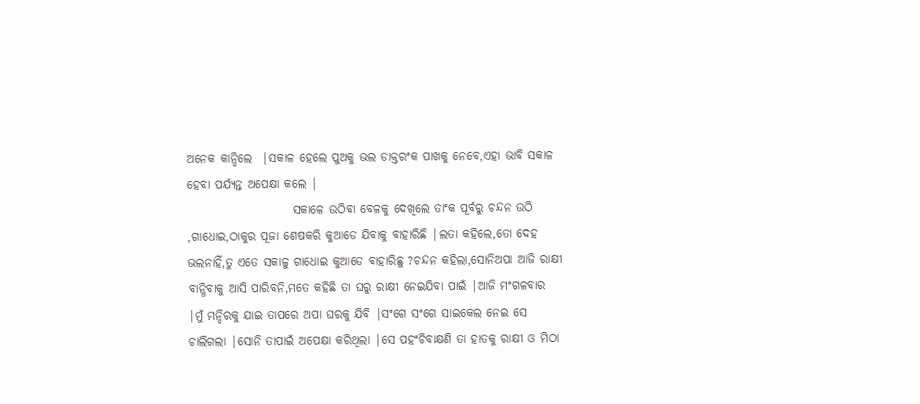ଅନେକ କାନ୍ଦିଲେ  |ସକାଳ ହେଲେ ପୁଅକୁ ଭଲ ଡାକ୍ତରଂକ ପାଖକୁ ନେବେ,ଏହା ଭାବି ସକାଳ ହେବା ପର୍ଯ୍ୟନ୍ତ ଅପେକ୍ଷା କଲେ |
                      ସକାଳେ ଉଠିବା ବେଳକୁ ଦେଖିଲେ ତାଂକ ପୂର୍ବରୁ ଚନ୍ଦନ ଉଠି ,ଗାଧୋଇ,ଠାକୁର ପୂଜା ଶେଷକରି କୁଆଡେ ଯିବାକୁ ବାହାରିଛି |ଲତା କହିଲେ,ତୋ ଦେହ ଭଲନାହିଁ,ତୁ ଏତେ ସକାଳୁ ଗାଧୋଇ କୁଆଡେ ବାହାରିଛୁ ?ଚନ୍ଦନ କହିଲା,ସୋନିଅପା ଆଜି ରାକ୍ଷୀ ବାନ୍ଧିବାକୁ ଆସି ପାରିବନି,ମତେ କହିଛି ତା ଘରୁ ରାକ୍ଷୀ ନେଇଯିବା ପାଇଁ |ଆଜି ମଂଗଳବାର |ମୁଁ ମନ୍ଦିରକୁ ଯାଇ ତାପରେ ଅପା ଘରକୁ ଯିବି |ସଂଗେ ସଂଗେ ସାଇକେଲ ନେଇ ସେ ଚାଲିଗଲା |ସୋନି ତାପାଇଁ ଅପେକ୍ଷା କରିଥିଲା |ସେ ପହଂଚିବାକ୍ଷଣି ତା ହାତକୁ ରାକ୍ଷୀ ଓ ମିଠା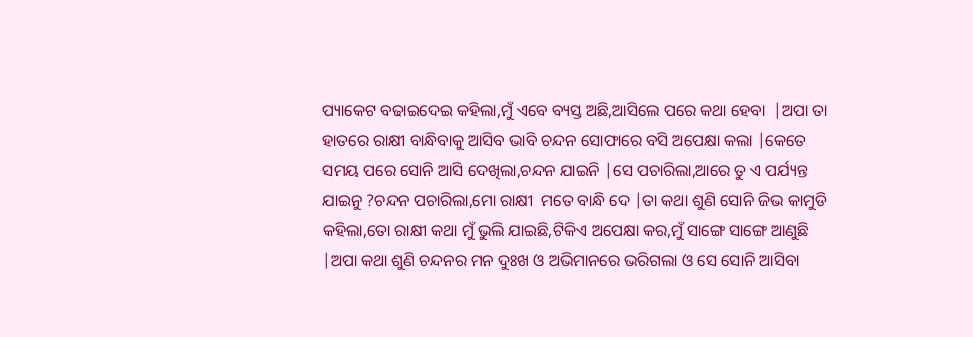ପ୍ୟାକେଟ ବଢାଇଦେଇ କହିଲା,ମୁଁ ଏବେ ବ୍ୟସ୍ତ ଅଛି,ଆସିଲେ ପରେ କଥା ହେବା  |ଅପା ତା ହାତରେ ରାକ୍ଷୀ ବାନ୍ଧିବାକୁ ଆସିବ ଭାବି ଚନ୍ଦନ ସୋଫାରେ ବସି ଅପେକ୍ଷା କଲା |କେତେ ସମୟ ପରେ ସୋନି ଆସି ଦେଖିଲା,ଚନ୍ଦନ ଯାଇନି |ସେ ପଚାରିଲା,ଆରେ ତୁ ଏ ପର୍ଯ୍ୟନ୍ତ ଯାଇନୁ ?ଚନ୍ଦନ ପଚାରିଲା,ମୋ ରାକ୍ଷୀ  ମତେ ବାନ୍ଧି ଦେ |ତା କଥା ଶୁଣି ସୋନି ଜିଭ କାମୁଡି କହିଲା,ତୋ ରାକ୍ଷୀ କଥା ମୁଁ ଭୁଲି ଯାଇଛି,ଟିକିଏ ଅପେକ୍ଷା କର,ମୁଁ ସାଙ୍ଗେ ସାଙ୍ଗେ ଆଣୁଛି  |ଅପା କଥା ଶୁଣି ଚନ୍ଦନର ମନ ଦୁଃଖ ଓ ଅଭିମାନରେ ଭରିଗଲା ଓ ସେ ସୋନି ଆସିବା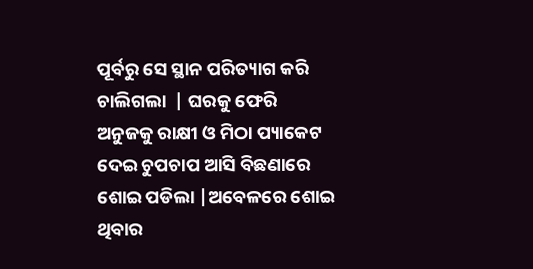ପୂର୍ବରୁ ସେ ସ୍ଥାନ ପରିତ୍ୟାଗ କରି ଚାଲିଗଲା  | ଘରକୁ ଫେରି  ଅନୁଜକୁ ରାକ୍ଷୀ ଓ ମିଠା ପ୍ୟାକେଟ ଦେଇ ଚୁପଚାପ ଆସି ବିଛଣାରେ ଶୋଇ ପଡିଲା |ଅବେଳରେ ଶୋଇ ଥିବାର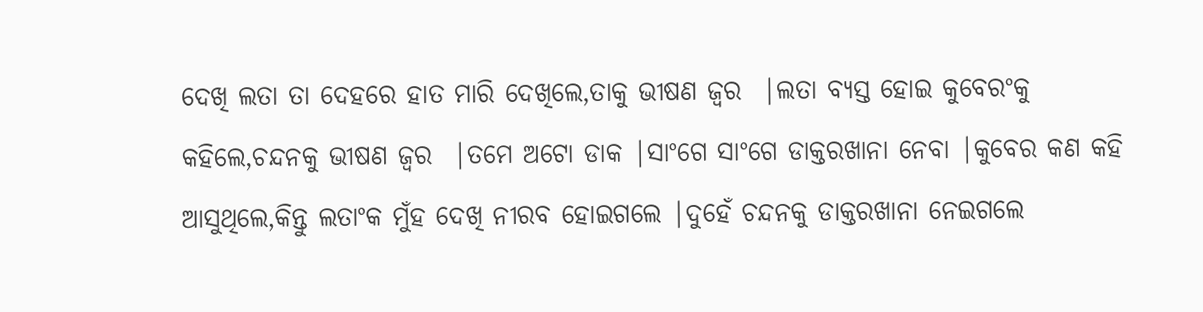ଦେଖି ଲତା ତା ଦେହରେ ହାତ ମାରି ଦେଖିଲେ,ତାକୁ ଭୀଷଣ ଜ୍ୱର  |ଲତା ବ୍ୟସ୍ତ ହୋଇ କୁବେରଂକୁ କହିଲେ,ଚନ୍ଦନକୁ ଭୀଷଣ ଜ୍ୱର  |ତମେ ଅଟୋ ଡାକ |ସାଂଗେ ସାଂଗେ ଡାକ୍ତରଖାନା ନେବା |କୁବେର କଣ କହି ଆସୁଥିଲେ,କିନ୍ତୁ ଲତାଂକ ମୁଁହ ଦେଖି ନୀରବ ହୋଇଗଲେ |ଦୁହେଁ ଚନ୍ଦନକୁ ଡାକ୍ତରଖାନା ନେଇଗଲେ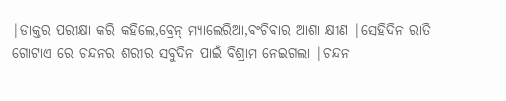|ଡାକ୍ତର ପରୀକ୍ଷା କରି କହିଲେ,ବ୍ରେନ୍ ମ୍ୟାଲେରିଆ,ବଂଚିବାର ଆଶା କ୍ଷୀଣ |ସେହିଦିନ ରାତି ଗୋଟାଏ ରେ ଚନ୍ଦନର ଶରୀର ସବୁଦିନ ପାଇଁ ବିଶ୍ରାମ ନେଇଗଲା |ଚନ୍ଦନ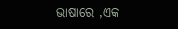ଭାଷାରେ ,ଏକ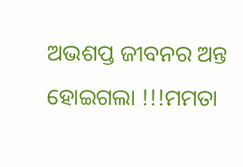ଅଭଶପ୍ତ ଜୀବନର ଅନ୍ତ ହୋଇଗଲା !!!ମମତା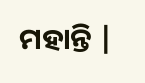ମହାନ୍ତି |